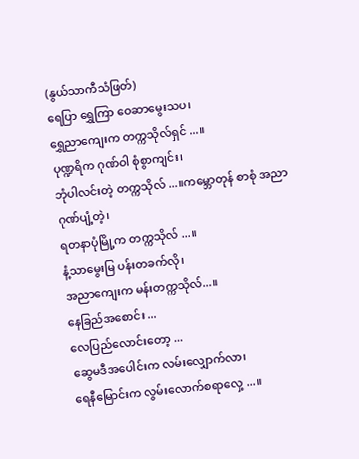(နွယ်သာကီသံဖြတ်)
ရေပြာ ရွှေကြာ ဝေဆာမွေးသပ၊
ရွှေညာကျေးက တက္ကသိုလ်ရှင် ...။
ပုဏ္ဍရိက ဂုဏ်ဝါ စုံစွာကျင်း၊
ဘုံပါလင်းတဲ့ တက္ကသိုလ် ...။ကမ္ဘောတုန် စာစုံ အညာဂုဏ်ပျံ့တဲ့၊
ရတနာပုံမြို့က တက္ကသိုလ် ...။
နံ့သာမွေးမြ ပန်းတခက်လို၊
အညာကျေးက မန်းတက္ကသိုလ်...။
နေခြည်အစောင်း ...
လေပြည်လောင်းတော့ ...
ဆွေမဒီအပေါင်းက လမ်းလျှောက်လာ၊
ရေနီမြောင်းက လွမ်းလောက်စရာလှေ့ ...။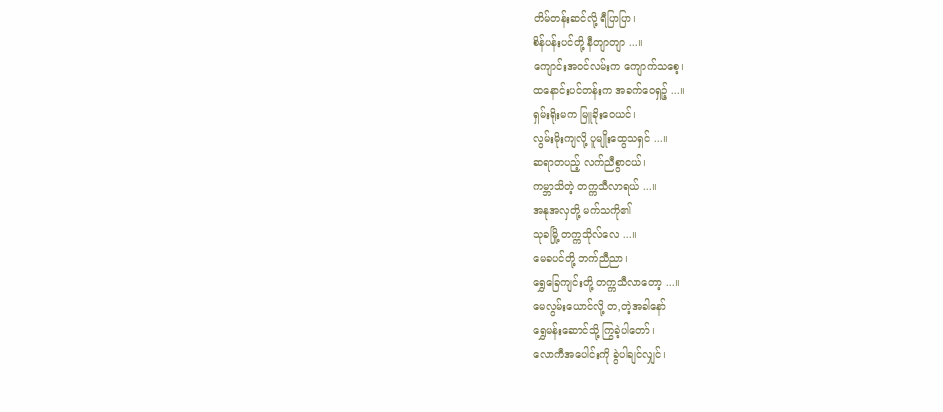တိမ်တန်းဆင်လို့ ရီပြာပြာ၊
စိန်ပန်းပင်တို့ နီတျာတျာ ...။
ကျောင်းအဝင်လမ်းက ကျောက်သစေ့၊
ထနောင်းပင်တန်းက အခက်ဝေရှဉ့် ...။
ရှမ်းရိုးမက မြူခိုးဝေယင်၊
လွမ်းမိုးကျလို့ ပူမျိုးထွေသရှင် ...။
ဆရာတပည့် လက်ညီစွာငယ်၊
ကမ္ဘာသိတဲ့ တက္ကသီလာရယ် ...။
အနုအလှတို့ မက်သကို၏
သုခမြို့ တက္ကသိုလ်လေ ...။
မေခပင်တို့ ဘက်ညီညာ၊
ရွှေခြေကျင်းတို့ တက္ကသီလာတော့ ...။
မေလွမ်းယောင်လို့ တ,တဲ့အခါနော်
ရွှေမန်းဆောင်သို့ ကြွခဲ့ပါတော်၊
လောကီအပေါင်းကို ခွဲပါချင်လျှင်၊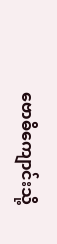ဗောဓိကျောင်းသို့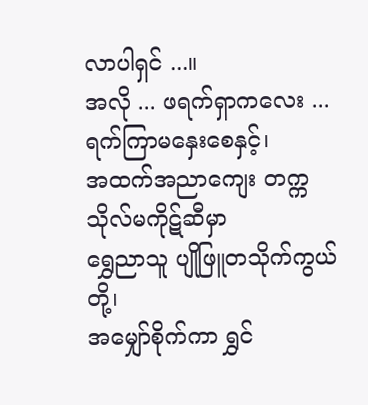လာပါရှင် ...။
အလို ... ဖရက်ရှာကလေး ...
ရက်ကြာမနှေးစေနှင့်၊
အထက်အညာကျေး တက္ကသိုလ်မကိုဋ်ဆီမှာ
ရွှေညာသူ ပျိုဖြူတသိုက်ကွယ်တို့၊
အမျှော်စိုက်ကာ ရွှင်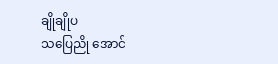ချိုချိုပ
သပြေညို အောင်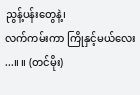ညွန့်ပန်းတွေနဲ့၊
လက်ကမ်းကာ ကြိုနှင့်မယ်လေး ...။ ။ (တင်မိုး)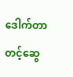ဒေါက်တာတင့်ဆွေ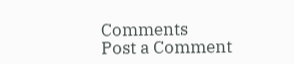Comments
Post a Comment